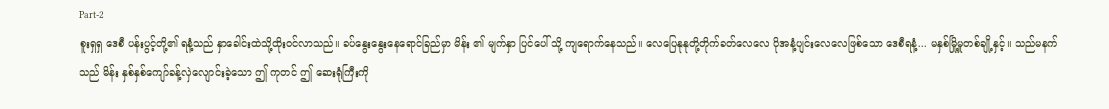Part-2
စူးရှရှ ဒေစီ ပန်းပွင့်တို့၏ ရနံ့သည် နှာခေါင်းထဲသို့ထိုးဝင်လာသည်။ ခပ်နွေးနွေးနေရောင်ခြည်မှာ မိန်း ၏ မျက်နှာ ပြင်ပေါ် သို့ ကျရောက်နေသည်။ လေပြေနုနုတို့တိုက်ခတ်လေလေ ပိုအနံ့ပျင်းလေလေဖြစ်သော ဒေစီရနံ့... မနှစ်မြို့မှုတစ်ချို့နှင့်။ သည်မနက်သည် မိန်း နှစ်နှစ်ကျော်ခန့်လှဲလျောင်းခဲ့သော ဤ ကုတင် ဤ ဆေးရုံကြီးကို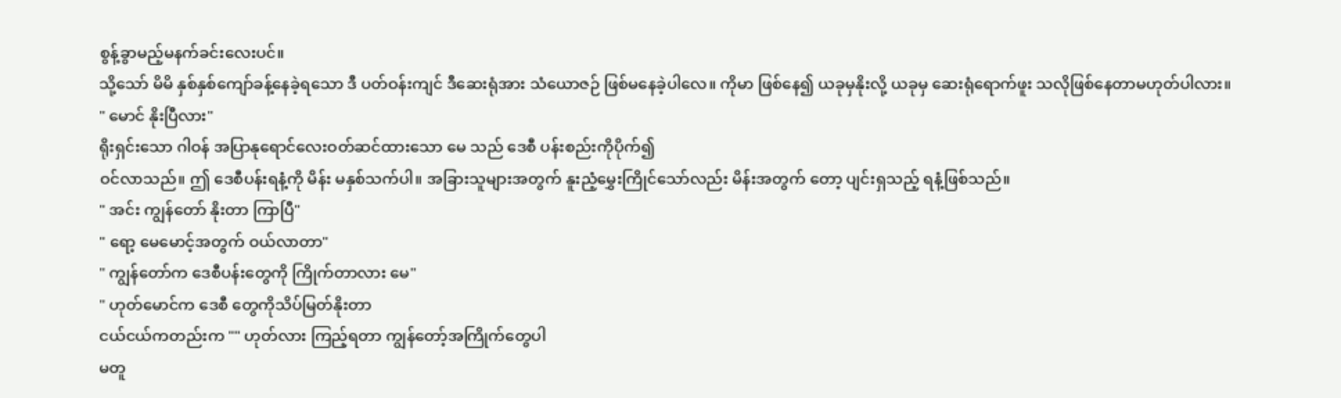စွန့်ခွာမည့်မနက်ခင်းလေးပင်။
သို့သော် မိမိ နှစ်နှစ်ကျော်ခန့်နေခဲ့ရသော ဒီ ပတ်ဝန်းကျင် ဒီဆေးရုံအား သံယောဇဉ် ဖြစ်မနေခဲ့ပါလေ။ ကိုမာ ဖြစ်နေ၍ ယခုမှနိုးလို့ ယခုမှ ဆေးရုံရောက်ဖူး သလိုဖြစ်နေတာမဟုတ်ပါလား။
" မောင် နိုးပြီလား"
ရိုးရှင်းသော ဂါဝန် အပြာနုရောင်လေးဝတ်ဆင်ထားသော မေ သည် ဒေစီ ပန်းစည်းကိုပိုက်၍
ဝင်လာသည်။ ဤ ဒေစီပန်းရနံ့ကို မိန်း မနှစ်သက်ပါ။ အခြားသူများအတွက် နူးညံ့မွှေးကြိုင်သော်လည်း မိန်းအတွက် တော့ ပျင်းရှသည့် ရနံ့ဖြစ်သည်။
" အင်း ကျွန်တော် နိုးတာ ကြာပြီ"
" ရော့ မေမောင့်အတွက် ဝယ်လာတာ"
" ကျွန်တော်က ဒေစီပန်းတွေကို ကြိုက်တာလား မေ"
" ဟုတ်မောင်က ဒေစီ တွေကိုသိပ်မြတ်နိုးတာ
ငယ်ငယ်ကတည်းက "" ဟုတ်လား ကြည့်ရတာ ကျွန်တော့်အကြိုက်တွေပါ
မတူ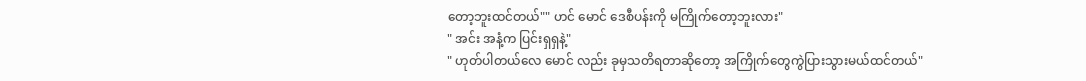တော့ဘူးထင်တယ်"" ဟင် မောင် ဒေစီပန်းကို မကြိုက်တော့ဘူးလား"
" အင်း အနံ့က ပြင်းရှရှနဲ့"
" ဟုတ်ပါတယ်လေ မောင် လည်း ခုမှသတိရတာဆိုတော့ အကြိုက်တွေကွဲပြားသွားမယ်ထင်တယ်"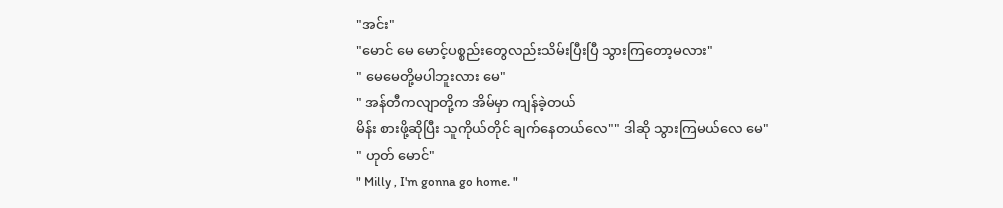"အင်း"
"မောင် မေ မောင့်ပစ္စည်းတွေလည်းသိမ်းပြီးပြီ သွားကြတော့မလား"
" မေမေတို့မပါဘူးလား မေ"
" အန်တီကလျာတို့က အိမ်မှာ ကျန်ခဲ့တယ်
မိန်း စားဖို့ဆိုပြီး သူကိုယ်တိုင် ချက်နေတယ်လေ"" ဒါဆို သွားကြမယ်လေ မေ"
" ဟုတ် မောင်"
" Milly , I'm gonna go home. "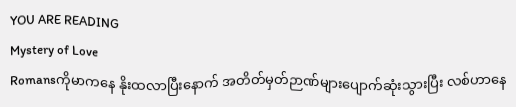YOU ARE READING
Mystery of Love
Romansကိုမာကနေ နိုးထလာပြီးနောက် အတိတ်မှတ်ဉာဏ်များပျောက်ဆုံးသွားပြီး လစ်ဟာနေ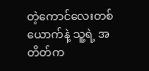တဲ့ကောင်လေးတစ်ယောက်နဲ့ သူ့ရဲ့ အတိတ်က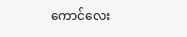ကောင်လေး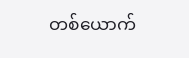တစ်ယောက်